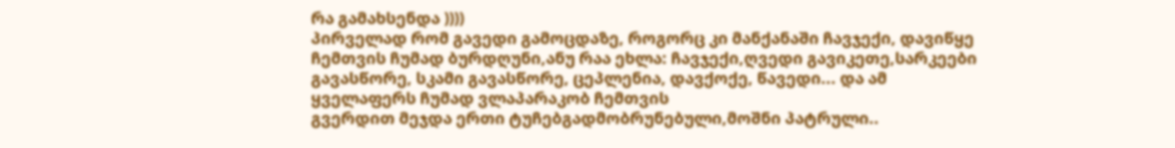რა გამახსენდა ))))
პირველად რომ გავედი გამოცდაზე, როგორც კი მანქანაში ჩავჯექი, დავიწყე ჩემთვის ჩუმად ბურდღუნი,ანუ რაა ეხლა: ჩავჯექი,ღვედი გავიკეთე,სარკეები გავასწორე, სკამი გავასწორე, ცეპლენია, დავქოქე, წავედი... და ამ ყველაფერს ჩუმად ვლაპარაკობ ჩემთვის
გვერდით მეჯდა ერთი ტუჩებგადმობრუნებული,მოშნი პატრული..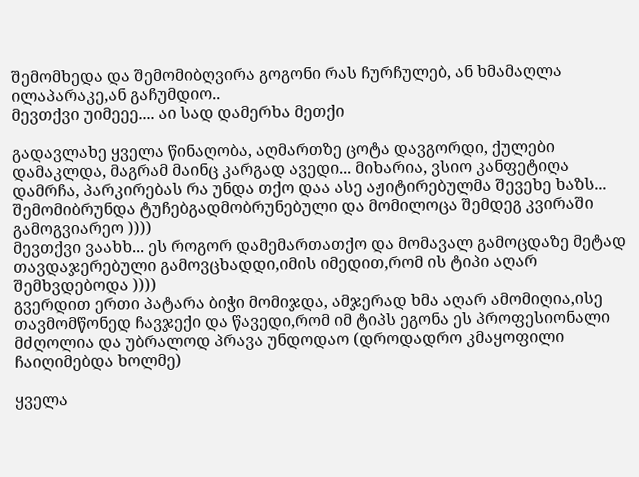შემომხედა და შემომიბღვირა გოგონი რას ჩურჩულებ, ან ხმამაღლა ილაპარაკე,ან გაჩუმდიო..
მევთქვი უიმეეე.... აი სად დამერხა მეთქი

გადავლახე ყველა წინაღობა, აღმართზე ცოტა დავგორდი, ქულები დამაკლდა, მაგრამ მაინც კარგად ავედი... მიხარია, ვსიო კანფეტიღა დამრჩა, პარკირებას რა უნდა თქო დაა ასე აჟიტირებულმა შევეხე ხაზს...
შემომიბრუნდა ტუჩებგადმობრუნებული და მომილოცა შემდეგ კვირაში გამოგვიარეო ))))
მევთქვი ვაახხ... ეს როგორ დამემართათქო და მომავალ გამოცდაზე მეტად თავდაჯერებული გამოვცხადდი,იმის იმედით,რომ ის ტიპი აღარ შემხვდებოდა ))))
გვერდით ერთი პატარა ბიჭი მომიჯდა, ამჯერად ხმა აღარ ამომიღია,ისე თავმომწონედ ჩავჯექი და წავედი,რომ იმ ტიპს ეგონა ეს პროფესიონალი მძღოლია და უბრალოდ პრავა უნდოდაო (დროდადრო კმაყოფილი ჩაიღიმებდა ხოლმე)

ყველა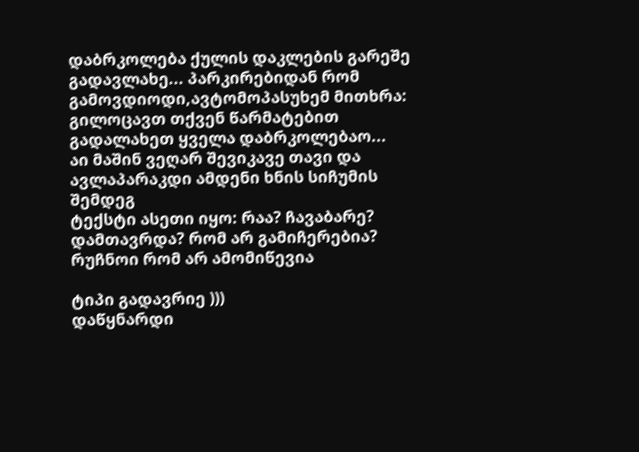დაბრკოლება ქულის დაკლების გარეშე გადავლახე... პარკირებიდან რომ გამოვდიოდი,ავტომოპასუხემ მითხრა: გილოცავთ თქვენ წარმატებით გადალახეთ ყველა დაბრკოლებაო...
აი მაშინ ვეღარ შევიკავე თავი და ავლაპარაკდი ამდენი ხნის სიჩუმის შემდეგ
ტექსტი ასეთი იყო: რაა? ჩავაბარე? დამთავრდა? რომ არ გამიჩერებია? რუჩნოი რომ არ ამომიწევია

ტიპი გადავრიე )))
დაწყნარდი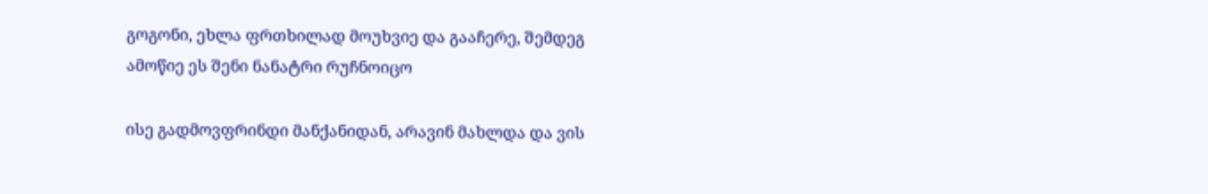გოგონი, ეხლა ფრთხილად მოუხვიე და გააჩერე, შემდეგ ამოწიე ეს შენი ნანატრი რუჩნოიცო

ისე გადმოვფრინდი მანქანიდან, არავინ მახლდა და ვის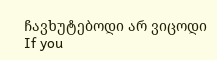ჩავხუტებოდი არ ვიცოდი
If you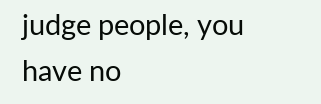judge people, you have no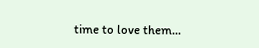time to love them...